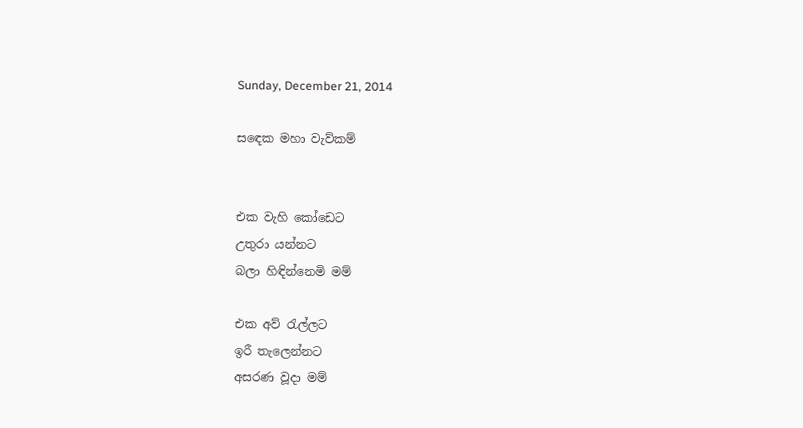Sunday, December 21, 2014

සඳෙක මහා වැව්කම්


එක වැහි කෝඩෙට
උතුරා යන්නට
බලා හිඳින්නෙමි මම්

එක අව් රැල්ලට
ඉරී තැලෙන්නට
අසරණ වූදා මම්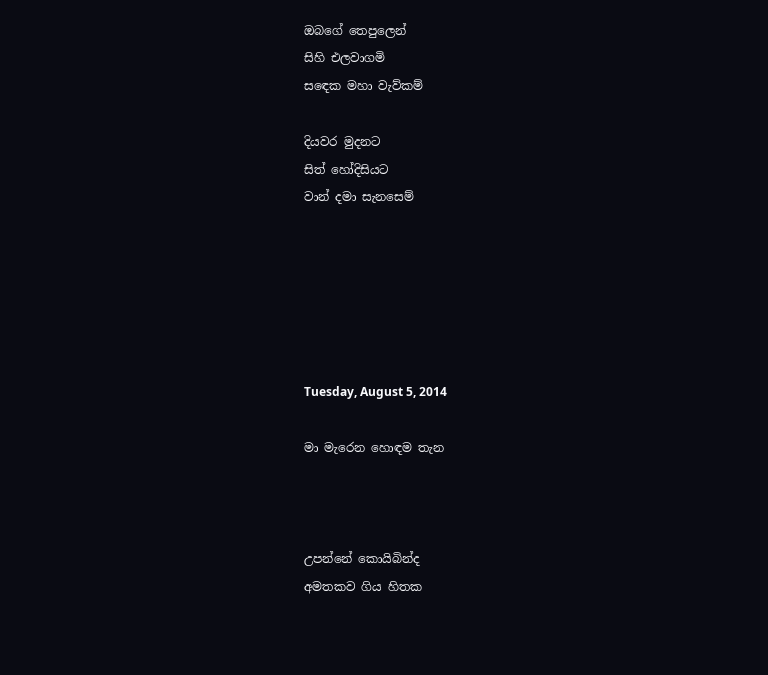ඔබගේ තෙපුලෙන්
සිහි එලවාගමි
සඳෙක මහා වැව්කම්

දියවර මුදනට
සිත් හෝදිසියට
වාන් දමා සැනසෙම්






Tuesday, August 5, 2014

මා මැරෙන හොඳම තැන



උපන්නේ කොයිබින්ද
අමතකව ගිය හිතක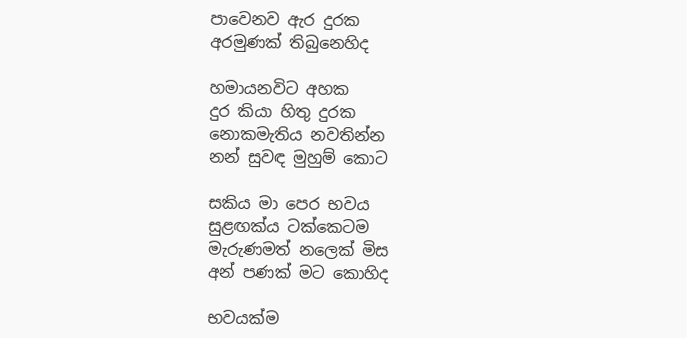පාවෙනව ඇර දුරක
අරමුණක් තිබුනෙහිද

හමායනවිට අහක
දුර කියා හිතු දුරක
නොකමැතිය නවතින්න
නන් සුවඳ මුහුම් කොට

සකිය මා පෙර භවය
සුළඟක්ය ටක්කෙටම
මැරුණමත් නලෙක් මිස
අන් පණක් මට කොහිද

භවයක්ම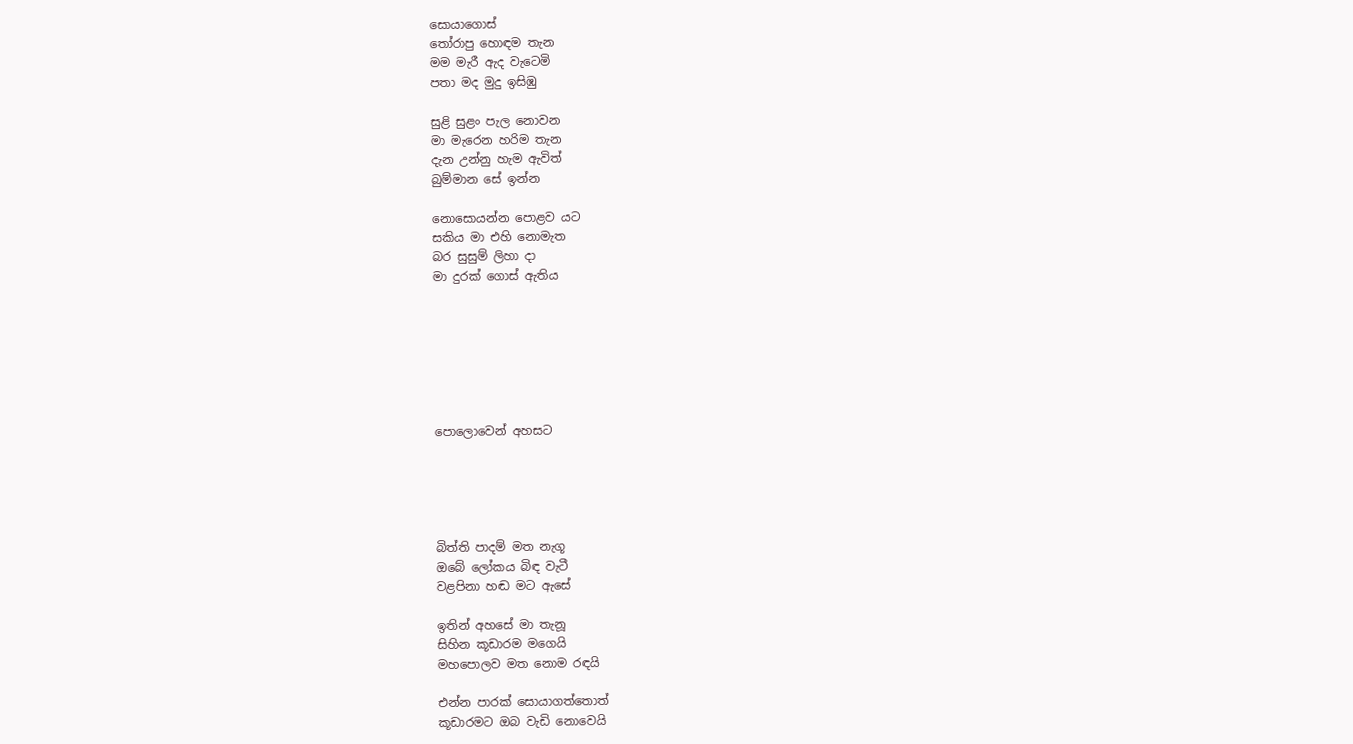සොයාගොස්
තෝරාපු හොඳම තැන
මම මැරී ඇද වැටෙමි
පතා මද මුදු ඉසිඹු

සුළි සුළං පැල නොවන
මා මැරෙන හරිම තැන
දැන උන්නු හැම ඇවිත්
බුම්මාන සේ ඉන්න

නොසොයන්න පොළව යට
සකිය මා එහි නොමැත
බර සුසුම් ලිහා දා
මා දුරක් ගොස් ඇතිය







පොලොවෙන් අහසට





බිත්ති පාදම් මත නැගූ
ඔබේ ලෝකය බිඳ වැටී
වළපිනා හඬ මට ඇසේ

ඉතින් අහසේ මා තැනූ
සිහින කූඩාරම මගෙයි
මහපොලව මත නොම රඳයි

එන්න පාරක් සොයාගත්තොත්
කූඩාරමට ඔබ වැඩි නොවෙයි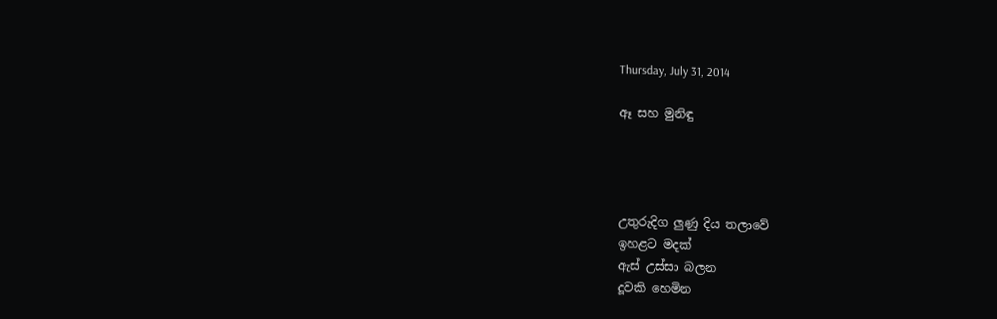Thursday, July 31, 2014

ඈ සහ මුනිඳු




උතුරුදිග ලුණු දිය තලාවේ
ඉහළට මදක්
ඇස් උස්සා බලන
දූවකි හෙමින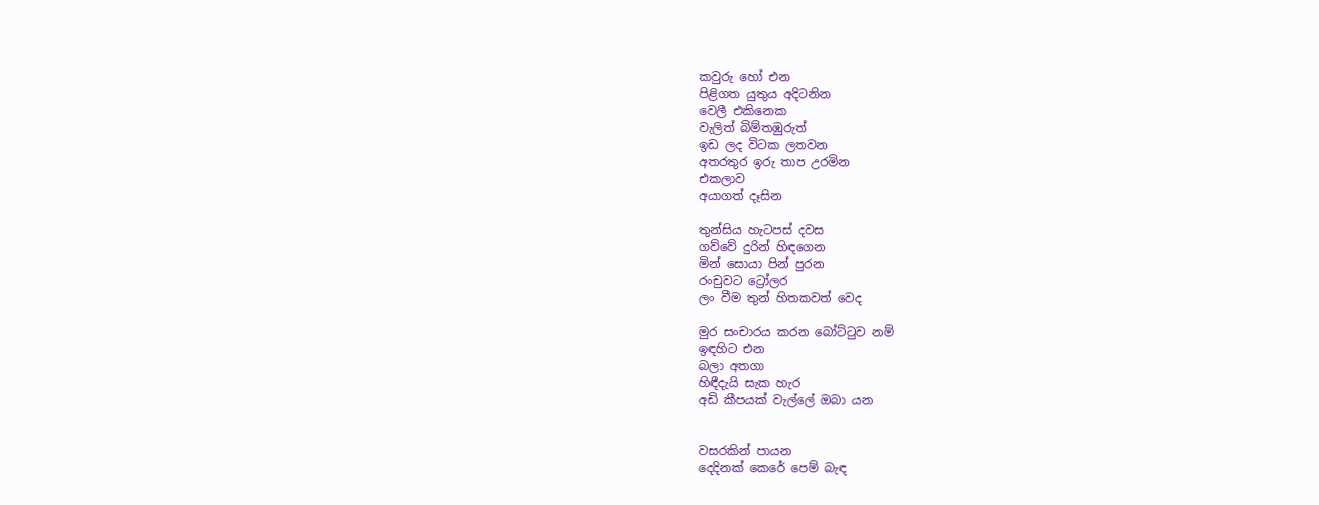කවුරු හෝ එන
පිළිගත යුතුය අදිටනින
වෙලී එකිනෙක
වැලිත් බිම්තඹුරුත්
ඉඩ ලද විටක ලතවන
අතරතුර ඉරු තාප උරමින
එකලාව
අයාගත් දෑසින

තුන්සිය හැටපස් දවස
ගව්වේ දුරින් හිඳගෙන
මින් සොයා පින් පුරන
රංචුවට ට්‍රෝලර
ලං වීම තුන් හිතකවත් වෙද

මුර සංචාරය කරන බෝට්ටුව නම්
ඉඳහිට එන
බලා අතගා
හිඳීදැයි සැක හැර
අඩි කීපයක් වැල්ලේ ඔබා යන


වසරකින් පායන
දෙදිනක් කෙරේ පෙම් බැඳ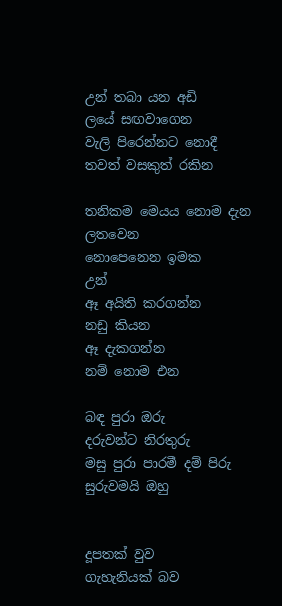උන් තබා යන අඩි
ලයේ සඟවාගෙන
වැලි පිරෙන්නට නොදී
තවත් වසකුත් රකින

තනිකම මෙයය නොම දැන
ලතවෙන
නොපෙනෙන ඉමක
උන්
ඈ අයිති කරගන්න
නඩු කියන
ඈ දැකගන්න
නම් නොම එන

බඳ පුරා ඔරු
දරුවන්ට නිරතුරු
මසු පුරා පාරමී දම් පිරු
සුරුවමයි ඔහු


දූපතක් වුව
ගැහැනියක් බව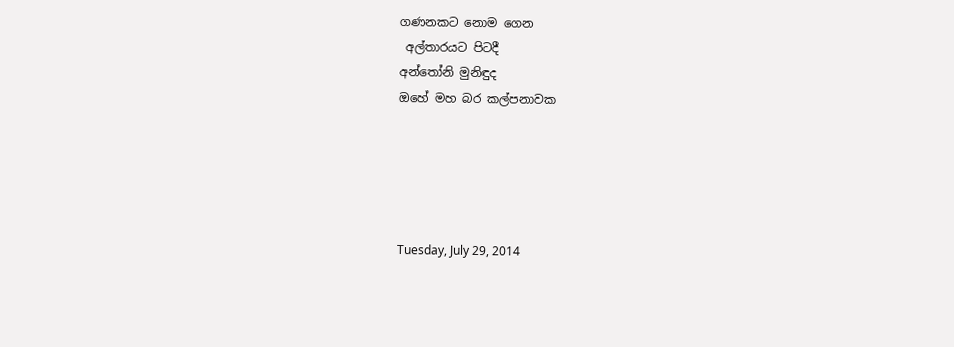ගණනකට නොම ගෙන
 අල්තාරයට පිටදී
අන්තෝනි මුනිඳුද
ඔහේ මහ බර කල්පනාවක





Tuesday, July 29, 2014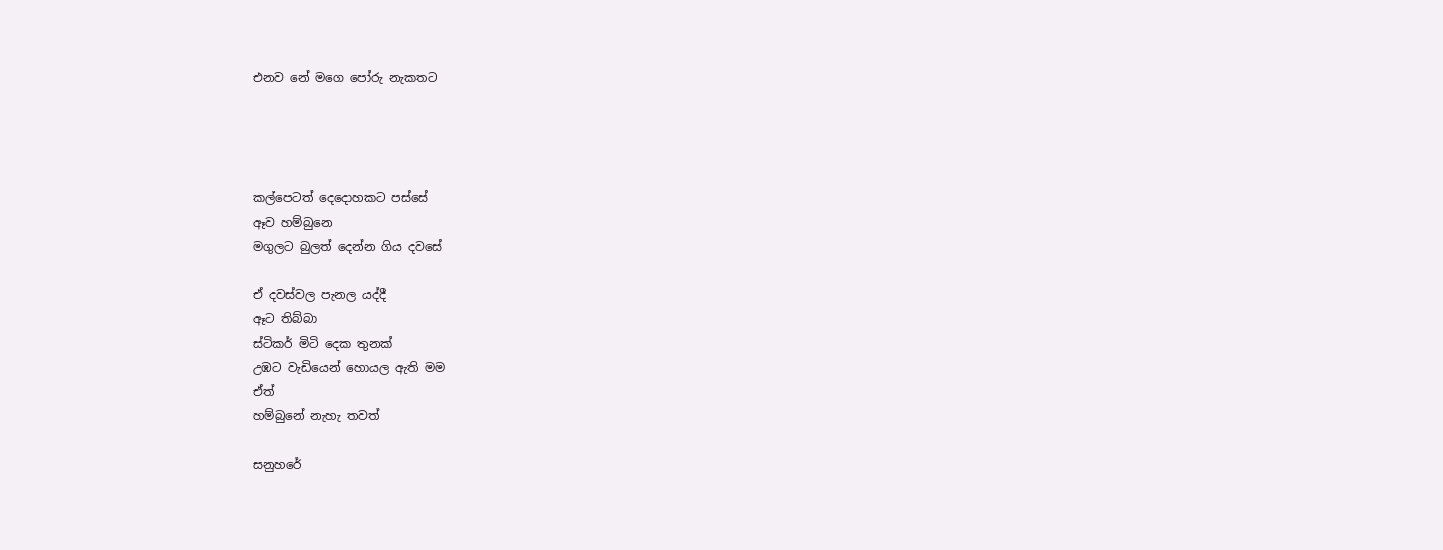එනව නේ මගෙ පෝරු නැකතට




කල්පෙටත් දෙදොහකට පස්සේ
ඈව හම්බුනෙ
මගුලට බුලත් දෙන්න ගිය දවසේ

ඒ දවස්වල පැනල යද්දී
ඈට තිබ්බා
ස්ටිකර් මිටි දෙක තුනක්
උඹට වැඩියෙන් හොයල ඇති මම
ඒත්
හම්බුනේ නැහැ තවත්

සනුහරේ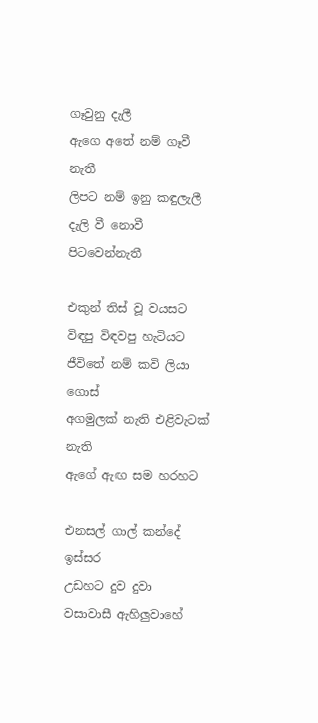ගෑවුනු දැලී
ඇගෙ අතේ නම් ගෑවී නැතී
ලිපට නම් ඉනු කඳුලැලී
දැලි වී නොවී පිටවෙන්නැතී

එකුන් තිස් වූ වයසට
විඳපු විඳවපු හැටියට
ජීවිතේ නම් කවි ලියා ගොස්
අගමුලක් නැති එළිවැටක් නැති
ඇගේ ඇඟ සම හරහට

එනසල් ගාල් කන්දේ
ඉස්සර
උඩහට දුව දුවා
වසාවාසී ඇහිලුවාහේ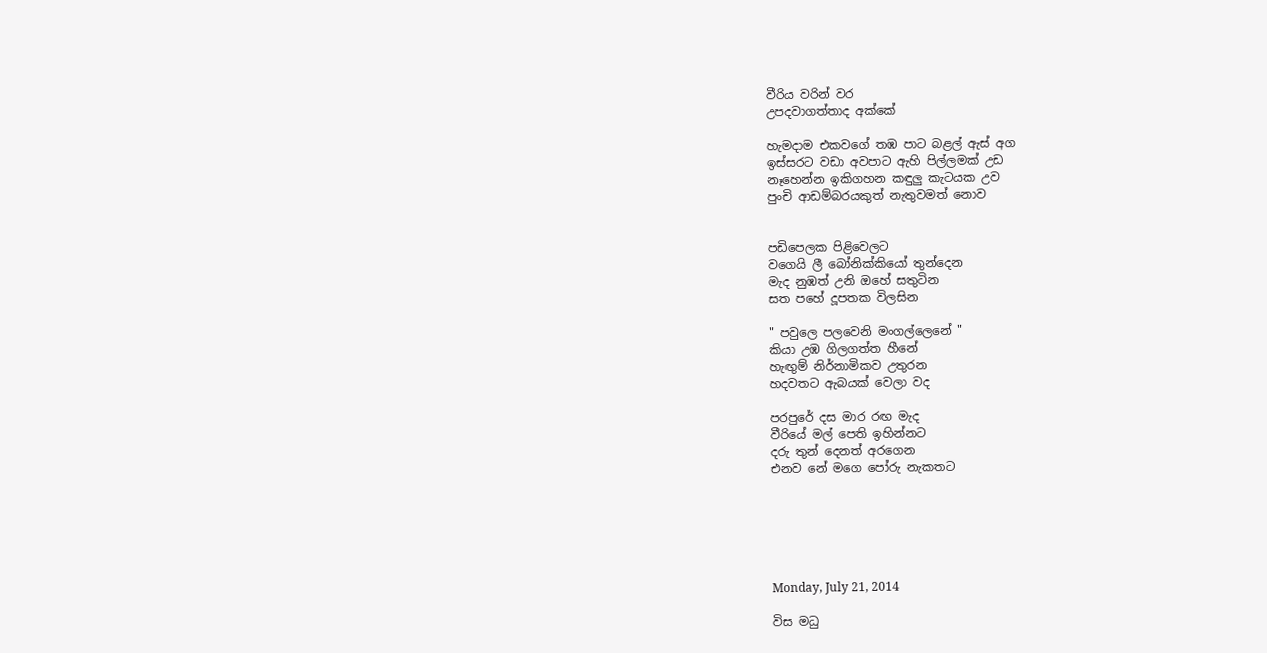වීරිය වරින් වර
උපදවාගත්තාද අක්කේ

හැමදාම එකවගේ තඹ පාට බළල් ඇස් අග
ඉස්සරට වඩා අවපාට ඇහි පිල්ලමක් උඩ
නෑහෙන්න ඉකිගහන කඳුලු කැටයක උව
පුංචි ආඩම්බරයකුත් නැතුවමත් නොව


පඩිපෙලක පිළිවෙලට
වගෙයි ලී බෝනික්කියෝ තුන්දෙන
මැද නුඹත් උනි ඔහේ සතුටින
සත පහේ දූපතක විලසින

" පවුලෙ පලවෙනි මංගල්ලෙනේ "
කියා උඹ ගිලගත්ත හීනේ
හැඟුම් නිර්නාමිකව උතුරන
හදවතට ඇබයක් වෙලා වද

පරපුරේ දස මාර රඟ මැද
වීරියේ මල් පෙති ඉහින්නට
දරු තුන් දෙනත් අරගෙන
එනව නේ මගෙ පෝරු නැකතට






Monday, July 21, 2014

විස මධු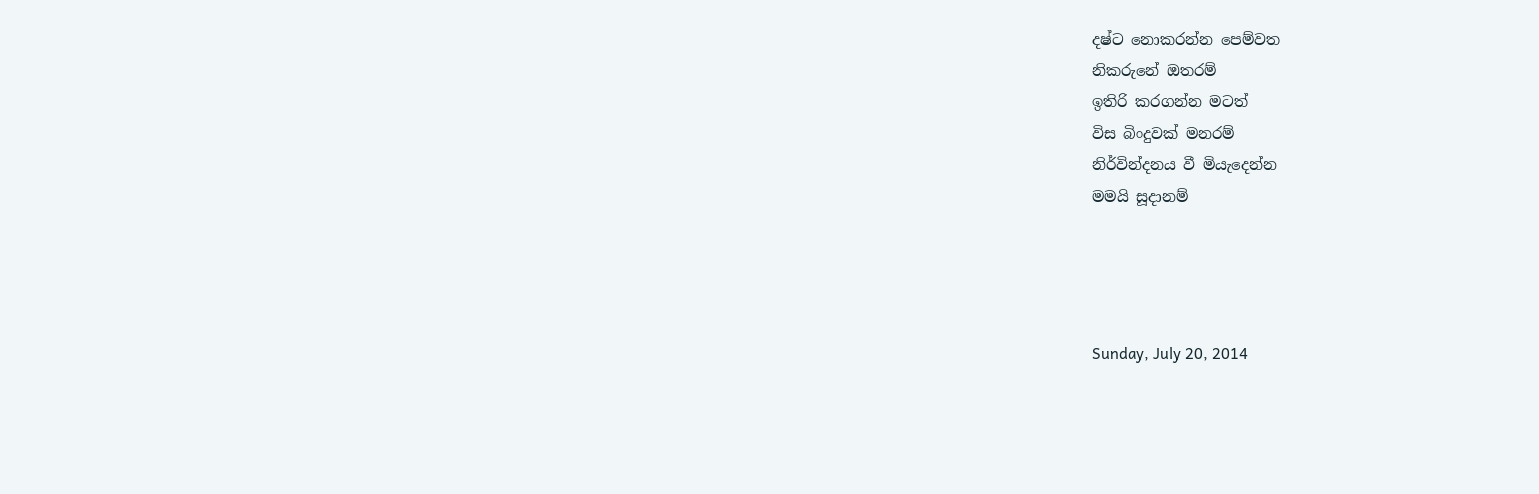දෂ්ට නොකරන්න පෙම්වත
නිකරුනේ ඔතරම්
ඉතිරි කරගන්න මටත්
විස බිංදුවක් මනරම්
නිර්වින්දනය වී මියැදෙන්න
මමයි සූදානම්




Sunday, July 20, 2014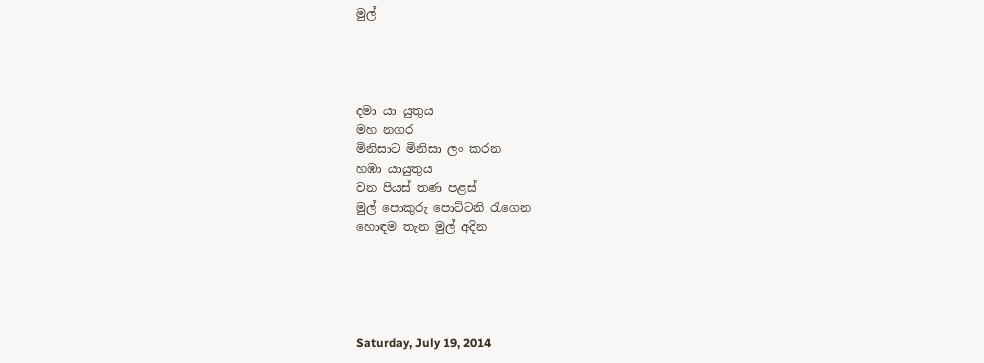මුල්




දමා යා යුතුය
මහ නගර
මිනිසාට මිනිසා ලං කරන
හඹා යායුතුය
වන පියස් තණ පළස්
මුල් පොකුරු පොට්ටනි රැගෙන
හොඳම තැන මුල් අදින





Saturday, July 19, 2014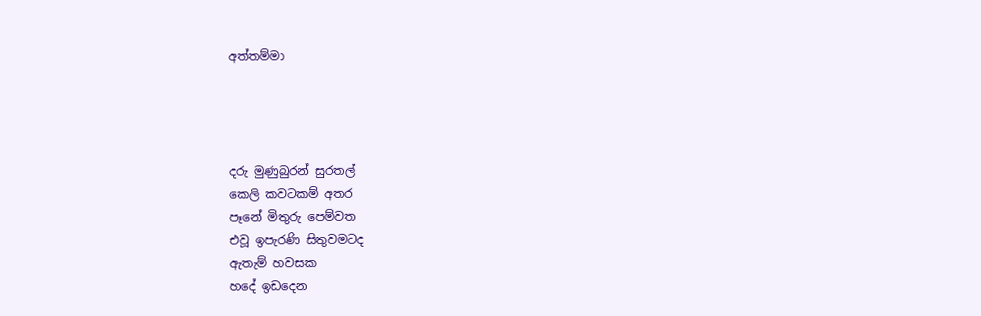අත්තම්මා




දරු මුණුබුරන් සුරතල්
කෙලි කවටකම් අතර
පෑනේ මිතුරු පෙම්වත
එවූ ඉපැරණි සිතුවමටද
ඇතැම් හවසක
හදේ ඉඩදෙන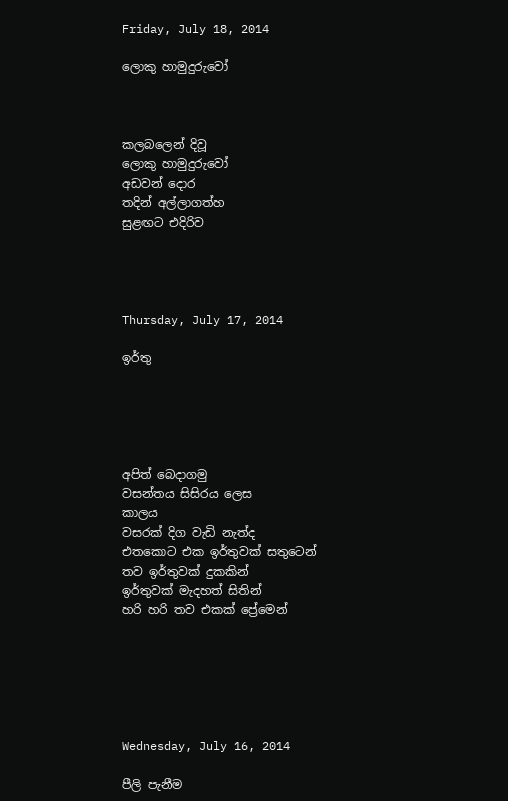Friday, July 18, 2014

ලොකු හාමුදුරුවෝ



කලබලෙන් දිවූ
ලොකු හාමුදුරුවෝ
අඩවන් දොර
තදින් අල්ලාගත්හ
සුළඟට එදිරිව




Thursday, July 17, 2014

ඉර්තු





අපිත් බෙදාගමු
වසන්තය සිසිරය ලෙස
කාලය
වසරක් දිග වැඩි නැත්ද
එතකොට එක ඉර්තුවක් සතුටෙන්
තව ඉර්තුවක් දුකකින්
ඉර්තුවක් මැදහත් සිතින්
හරි හරි තව එකක් ප්‍රේමෙන්






Wednesday, July 16, 2014

පීලි පැනීම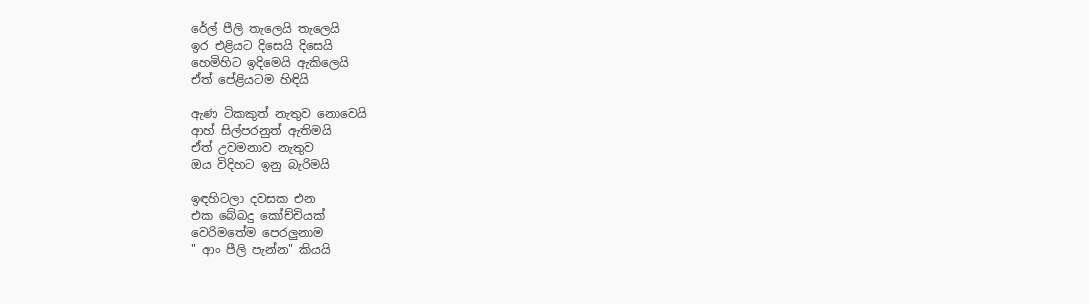රේල් පීලි තැලෙයි තැලෙයි
ඉර එළියට දිසෙයි දිසෙයි
හෙමිහිට ඉදිමෙයි ඇකිලෙයි
ඒත් පේළියටම හිඳියි

ඇණ ටිකකුත් නැතුව නොවෙයි
ආහ් සිල්පරනුත් ඇතිමයි
ඒත් උවමනාව නැතුව
ඔය විදිහට ඉනු බැරිමයි

ඉඳහිටලා දවසක එන
එක බේබදු කෝච්චියක්
වෙරිමතේම පෙරලුනාම
" ආං පීලි පැන්න" කියයි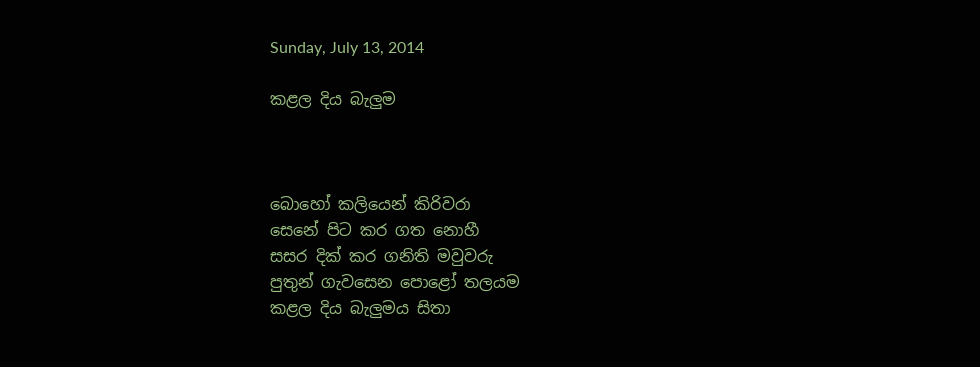Sunday, July 13, 2014

කළල දිය බැලුම



බොහෝ කලියෙන් කිරිවරා
සෙනේ පිට කර ගත නොහී
සසර දික් කර ගනිති මවුවරු
පුතුන් ගැවසෙන පොළෝ තලයම
කළල දිය බැලුමය සිතා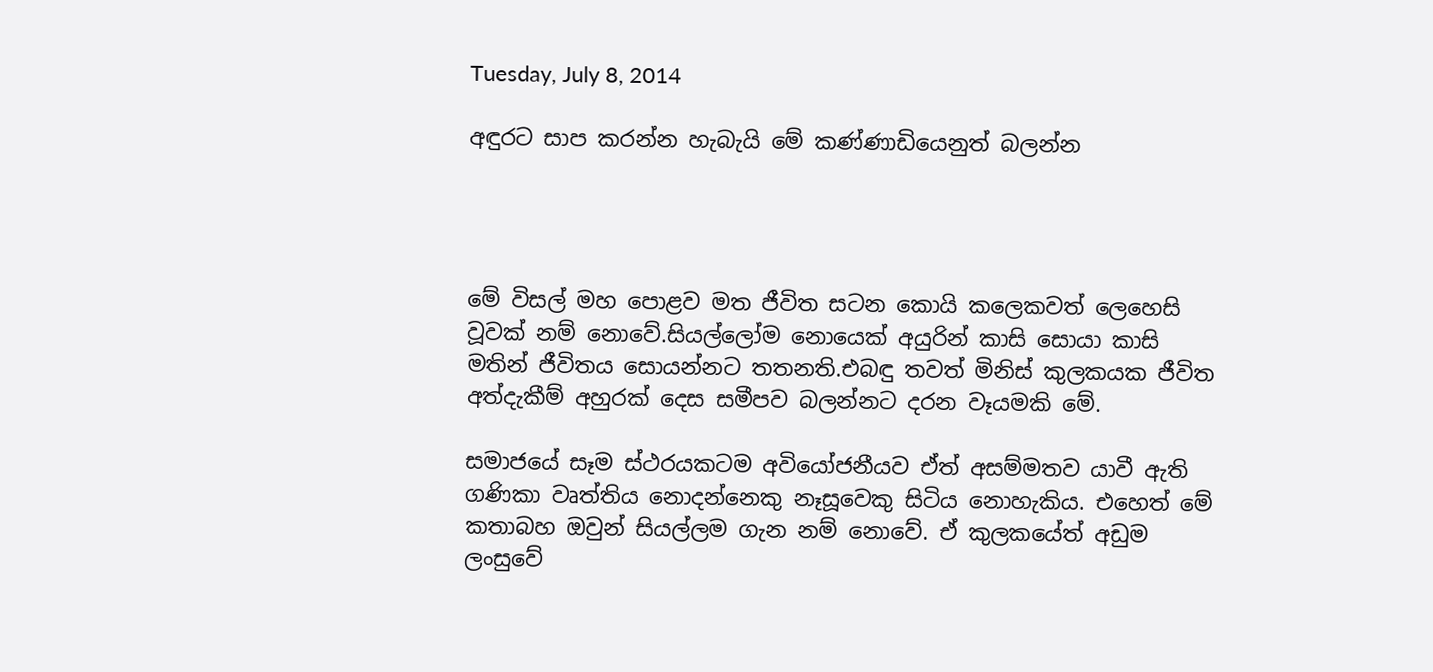Tuesday, July 8, 2014

අඳුරට සාප කරන්න හැබැයි මේ කණ්ණාඩියෙනුත් බලන්න




මේ විසල් මහ පොළව මත ජීවිත සටන කොයි කලෙකවත් ලෙහෙසි වූවක් නම් නොවේ.සියල්ලෝම නොයෙක් අයුරින් කාසි සොයා කාසි මතින් ජීවිතය සොයන්නට තතනති.එබඳු තවත් මිනිස් කුලකයක ජීවිත අත්දැකීම් අහුරක් දෙස සමීපව බලන්නට දරන වෑයමකි මේ.

සමාජයේ සෑම ස්ථරයකටම අවියෝජනීයව ඒත් අසම්මතව යාවී ඇති ගණිකා වෘත්තිය නොදන්නෙකු නෑසූවෙකු සිටි‍ය නොහැකිය. එහෙත් මේ කතාබහ ඔවුන් සියල්ලම ගැන නම් නොවේ. ඒ කුලකයේත් අඩුම ලංසුවේ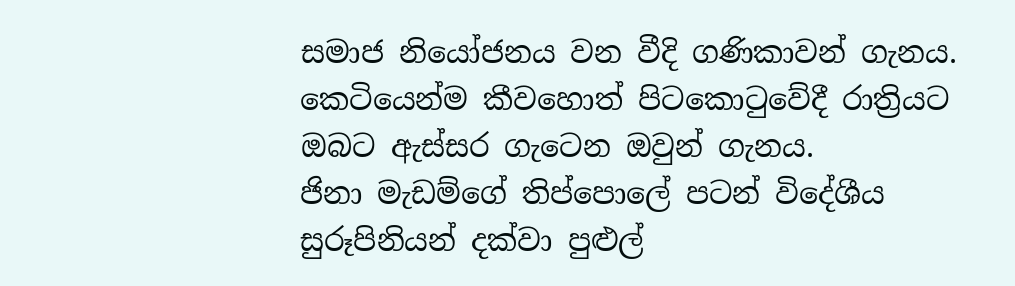සමාජ නියෝජනය වන වීදි ගණිකාවන් ගැනය. කෙටියෙන්ම කීවහොත් පිටකොටුවේදී රාත්‍රියට ඔබට ඇස්සර ගැටෙන ඔවුන් ගැනය.
ජිනා මැඩම්ගේ තිප්පොලේ පටන් විදේශීය සුරූපිනියන් දක්වා පුළුල්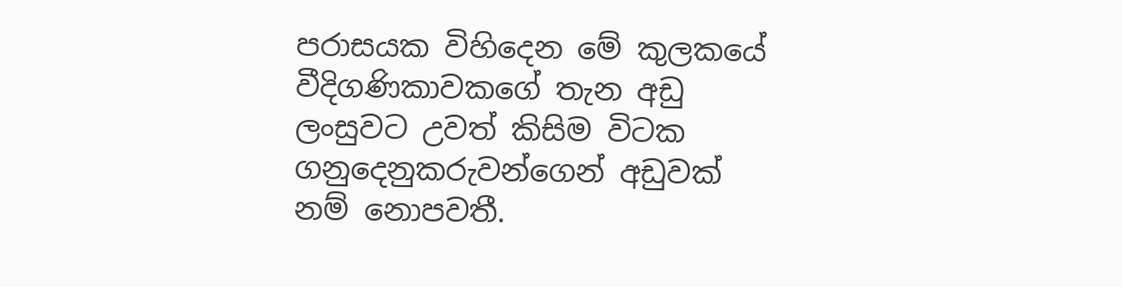පරාසයක විහිදෙන මේ කුලකයේ වීදිගණිකාවකගේ තැන අඩු ලංසුවට උවත් කිසිම විටක ගනුදෙනුකරුවන්ගෙන් අඩුවක් නම් නොපවතී.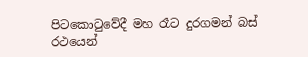පිටකොටුවේදී මහ රෑට දුරගමන් බස් රථයෙන්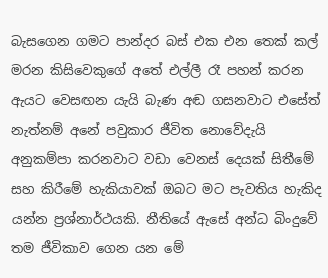බැසගෙන ගමට පාන්දර බස් එක එන තෙක් කල් මරන කිසිවෙකුගේ අතේ එල්ලී රෑ පහන් කරන ඇයට වෙසඟන යැයි බැණ අඬ ගසනවාට එසේත් නැත්නම් අනේ පවුකාර ජීවිත නොවේදැයි අනුකම්පා කරනවාට වඩා වෙනස් දෙයක් සිතීමේ සහ කිරීමේ හැකියාවක් ඔබට මට පැවතිය හැකිද යන්න ප්‍රශ්නාර්ථයකි. නීතියේ ඇසේ අන්ධ බිංදුවේ තම ජීවිකාව ගෙන යන මේ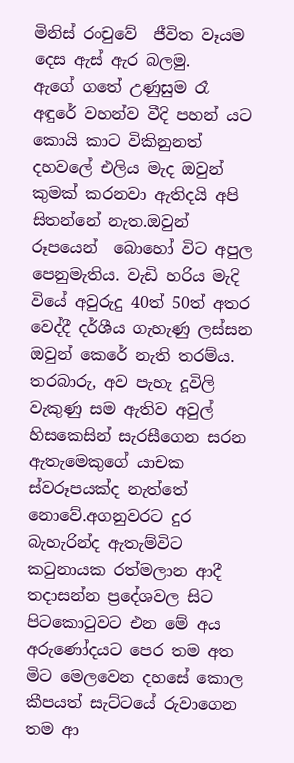මිනිස් රංචුවේ  ජීවිත වෑයම දෙස ඇස් ඇර බලමු.
ඇගේ ගතේ උණුසුම රෑ අඳුරේ වහන්ව වීදි පහන් යට කොයි කාට විකිනුනත් දහවලේ එලිය මැද ඔවුන් කුමක් කරනවා ඇතිදයි අපි සිතන්නේ නැත.ඔවුන් රූපයෙන්  බොහෝ විට අපුල පෙනුමැතිය. වැඩි හරිය මැදි වියේ අවුරුදු 40ත් 50ත් අතර වෙද්දී දර්ශීය ගැහැණු ලස්සන ඔවුන් කෙරේ නැති තරම්ය. තරබාරු, අව පැහැ දූවිලි වැකුණු සම ඇතිව අවුල් හිසකෙසින් සැරසීගෙන සරන ඇතැමෙකුගේ යාචක ස්වරූපයක්ද නැත්තේ නොවේ.අගනුවරට දුර බැහැරින්ද ඇතැම්විට කටුනායක රත්මලාන ආදී තදාසන්න ප්‍රදේශවල සිට පිටකොටුවට එන මේ අය  අරුණෝදයට පෙර තම අත මිට මෙලවෙන දහසේ කොල කීපයත් සැට්ටයේ රුවාගෙන තම ආ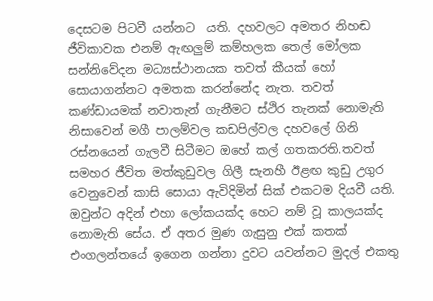දෙසටම පිටවී යන්නට  යති. දහවලට අමතර නිහඬ ජීවිකාවක එනම් ඇඟලුම් කම්හලක තෙල් මෝලක සන්නිවේදන මධ්‍යස්ථානයක තවත් කීයක් හෝ සොයාගන්නට අමතක කරන්නේද නැත. තවත් කණ්ඩායමක් නවාතැන් ගැනීමට ස්ථිර තැනක් නොමැති නිසාවෙන් මගී පාලම්වල කඩපිල්වල දහවලේ ගිනි රස්නයෙන් ගැලවී සිටීමට ඔහේ කල් ගතකරති.තවත් සමහර ජීවිත මත්කුඩුවල ගිලී සැනහී ඊළඟ කුඩු උගුර වෙනුවෙන් කාසි සොයා ඇවිදිමින් සික් එකටම දියවී යති. ඔවුන්ට අදින් එහා ලෝකයක්ද හෙට නම් වූ කාලයක්ද නොමැති සේය. ඒ අතර මුණ ගැසුනු එක් කතක් එංගලන්තයේ ඉගෙන ගන්නා දුවට යවන්නට මුදල් එකතු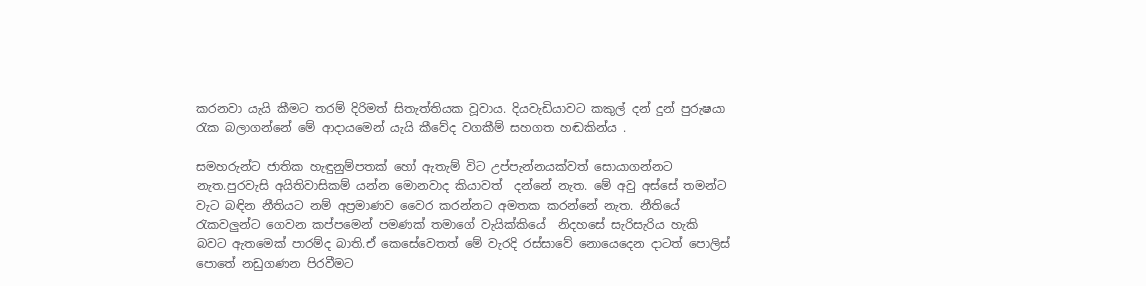කරනවා යැයි කීමට තරම් දිරිමත් සිතැත්තියක වූවාය. දියවැඩියාවට කකුල් දන් දුන් පුරුෂයා රැක බලාගන්නේ මේ ආදායමෙන් යැයි කීවේද වගකීම් සහගත හඬකින්ය .

සමහරුන්ට ජාතික හැඳුනුම්පතක් හෝ ඇතැම් විට උප්පැන්නයක්වත් සොයාගන්නට නැත.පුරවැසි අයිතිවාසිකම් යන්න මොනවාද කියාවත්  දන්නේ නැත. මේ අවු අස්සේ තමන්ට වැට බඳින නීතියට නම් අප්‍රමාණව වෛර කරන්නට අමතක කරන්නේ නැත. නීතියේ රැකවලුන්ට ගෙවන කප්පමෙන් පමණක් තමාගේ වැයික්කියේ  නිදහසේ සැරිසැරිය හැකි බවට ඇතමෙක් පාරම්ද බාති.ඒ කෙසේවෙතත් මේ වැරදි රස්සාවේ නොයෙදෙන දාටත් පොලිස් පොතේ නඩුගණන පිරවීමට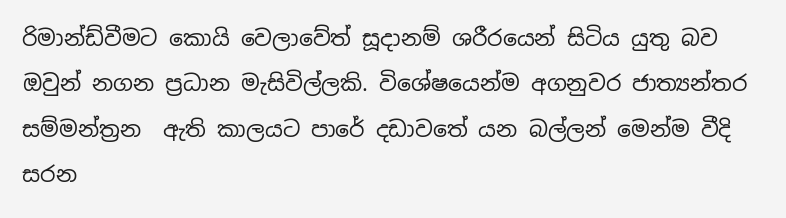රිමාන්ඩ්වීමට කොයි වෙලාවේත් සූදානම් ශරීරයෙන් සිටිය යුතු බව ඔවුන් නගන ප්‍රධාන මැසිවිල්ලකි. විශේෂයෙන්ම අගනුවර ජාත්‍යන්තර සම්මන්ත්‍රන  ඇති කාලයට පාරේ දඩාවතේ යන බල්ලන් මෙන්ම වීදි සරන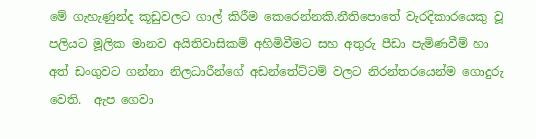මේ ගැහැණුන්ද කූඩුවලට ගාල් කිරීම කෙරෙන්නකි.නීතිපොතේ වැරදිකාරයෙකු වූ පලියට මූලික මානව අයිතිවාසිකම් අහිමිවීමට සහ අතුරු පීඩා පැමිණවීම් හා අත් ඩංගුවට ගන්නා නිලධාරීන්ගේ අඩන්තේට්ටම් වලට නිරන්තරයෙන්ම ගොදුරු වෙති.  ඇප ගෙවා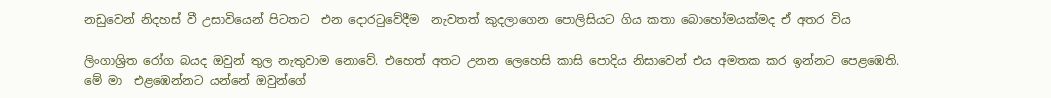නඩුවෙන් නිදහස් වී උසාවියෙන් පිටතට  එන දොරටුවේදීම  නැවතත් කුදලාගෙන පොලිසියට ගිය කතා බොහෝමයක්මද ඒ අතර විය

ලිංගාශ්‍රිත රෝග බයද ඔවුන් තුල නැතුවාම නොවේ. එහෙත් අතට උනන ලෙහෙසි කාසි පොදිය නිසාවෙන් එය අමතක කර ඉන්නට පෙළඹෙති.
මේ මා  එළඹෙන්නට යන්නේ ඔවුන්ගේ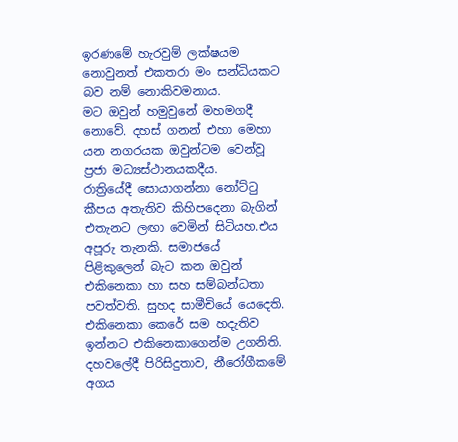ඉරණමේ හැරවුම් ලක්ෂයම නොවුනත් එකතරා මං සන්ධියකට බව නම් නොකිවමනාය.
මට ඔවුන් හමුවුනේ මහමගදී නොවේ. දහස් ගනන් එහා මෙහා යන නගරයක ඔවුන්ටම වෙන්වූ ප්‍රජා මධ්‍යස්ථානයකදීය.
රාත්‍රියේදී සොයාගන්නා නෝට්ටු කීපය අතැතිව කිහිපදෙනා බැගින් එතැනට ලඟා වෙමින් සිටියහ.එය අපූරු තැනකි. සමාජයේ පිළිකුලෙන් බැට කන ඔවුන් එකිනෙකා හා සහ සම්බන්ධතා පවත්වති. සුහද සාමීචියේ යෙදෙති. එකිනෙකා කෙරේ සම හදැතිව ඉන්නට එකිනෙකාගෙන්ම උගනිති. දහවලේදී පිරිසිදුතාව, නීරෝගීකමේ අගය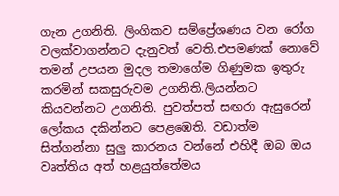ගැන උගනිති. ලිංගිකව සම්ප්‍රේශණය වන රෝග වලක්වාගන්නට දැනුවත් වෙති.එපමණක් නොවේ තමන් උපයන මුදල තමාගේම ගිණුමක ඉතුරු කරමින් සකසුරුවම උගනිති.ලියන්නට කියවන්නට උගනිති. පුවත්පත් සඟරා ඇසුරෙන් ලෝකය දකින්නට පෙළඹෙති. වඩාත්ම සිත්ගන්නා සුලු කාරනය වන්නේ එහිදී ඔබ ඔය වෘත්තිය අත් හළයුත්තේමය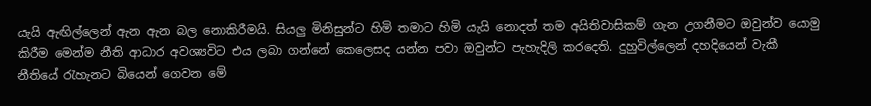යැයි ඇඟිල්ලෙන් ඇන ඇන බල නොකිරීමයි. සියලු මිනිසුන්ට හිමි තමාට හිමි යැයි නොදත් තම අයිතිවාසිකම් ගැන උගනීමට ඔවුන්ව යොමු කිරීම මෙන්ම නීති ආධාර අවශ්‍යවිට එය ලබා ගන්නේ කෙලෙසද යන්න පවා ඔවුන්ට පැහැදිලි කරදෙති. දුහුවිල්ලෙන් දහදියෙන් වැකී නීතියේ රැහැනට බියෙන් ගෙවන මේ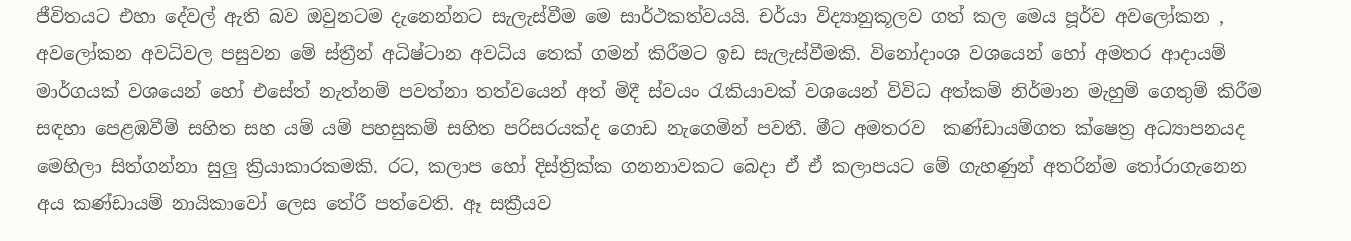ජීවිතයට එහා දේවල් ඇති බව ඔවුනටම දැනෙන්නට සැලැස්වීම මෙ සාර්ථකත්වයයි. චර්යා විද්‍යානුකූලව ගත් කල මෙය පූර්ව අවලෝකන , අවලෝකන අවධිවල පසුවන මේ ස්ත්‍රීන් අධිෂ්ටාන අවධිය තෙක් ගමන් කිරීමට ඉඩ සැලැස්වීමකි. විනෝදාංශ වශයෙන් හෝ අමතර ආදායම් මාර්ගයක් වශයෙන් හෝ එසේත් නැත්නම් පවත්නා තත්වයෙන් අත් මිදී ස්වයං රැකියාවක් වශයෙන් විවිධ අත්කම් නිර්මාන මැහුම් ගෙතුම් කිරීම සඳහා පෙළඹවීම් සහිත සහ යම් යම් පහසුකම් සහිත පරිසරයක්ද ගොඩ නැගෙමින් පවතී. මීට අමතරව  කණ්ඩායම්ගත ක්ෂෙත්‍ර අධ්‍යාපනයද මෙහිලා සිත්ගන්නා සුලු ක්‍රියාකාරකමකි. රට, කලාප හෝ දිස්ත්‍රික්ක ගනනාවකට බෙදා ඒ ඒ කලාපයට මේ ගැහණුන් අතරින්ම තෝරාගැනෙන අය කණ්ඩායම් නායිකාවෝ ලෙස තේරී පත්වෙති. ඈ සක්‍රීයව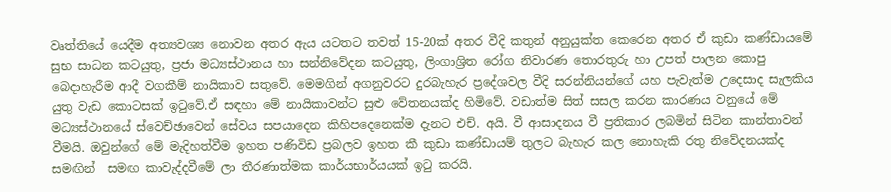වෘත්තියේ යෙදීම අත්‍යවශ්‍ය නොවන අතර ඇය යටතට තවත් 15-20ක් අතර වීදි කතුන් අනුයුක්ත කෙරෙන අතර ඒ කුඩා කණ්ඩායමේ සුභ සාධන කටයුතු, ප්‍රජා මධ්‍යස්ථානය හා සන්නිවේදන කටයුතු, ලිංගාශ්‍රිත රෝග නිවාරණ තොරතුරු හා උපත් පාලන කොපු බෙදාහැරීම ආදී වගකීම් නායිකාව සතුවේ. මෙමගින් අගනුවරට දුරබැහැර ප්‍රදේශවල වීදි සරන්නියන්ගේ යහ පැවැත්ම උදෙසාද සැලකිය යුතු වැඩ කොටසක් ඉටුවේ.ඒ සඳහා මේ නායිකාවන්ට සුළු වේතනයක්ද හිමිවේ. වඩාත්ම සිත් සසල කරන කාරණය වනුයේ මේ මධ්‍යස්ථානයේ ස්වෙච්ඡාවෙන් සේවය සපයාදෙන කිහිපදෙනෙක්ම දැනට එච්. අයි. වී ආසාදනය වී ප්‍රතිකාර ලබමින් සිටින කාන්තාවන් වීමයි. ඔවුන්ගේ මේ මැදිහත්වීම ඉහත පණිවිඩ ප්‍රබලව ඉහත කී කුඩා කණ්ඩායම් තුලට බැහැර කල නොහැකි රතු නිවේදනයක්ද සමඟින්  සමඟ කාවැද්දවීමේ ලා තීරණාත්මක කාර්යභාර්යයක් ඉටු කරයි.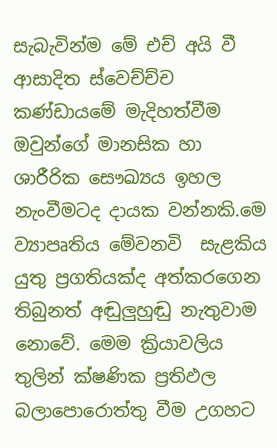සැබැවින්ම මේ එච් අයි වී ආසාදිත ස්වෙච්ච්ච කණ්ඩායමේ මැදිහත්වීම ඔවුන්ගේ මානසික හා ශාරීරික සෞඛ්‍යය ඉහල නැංවීමටද දායක වන්නකි.මෙ ව්‍යාපෘතිය මේවනවි  සැළකිය යුතු ප්‍රගතියක්ද අත්කරගෙන තිබුනත් අඬුලුහුඬු නැතුවාම නොවේ. මෙම ක්‍රියාවලිය තුලින් ක්ෂණික ප්‍රතිඵල බලාපොරොත්තු වීම උගහට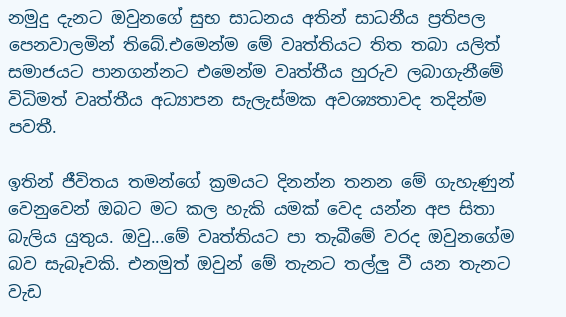නමුදු දැනට ඔවුනගේ සුභ සාධනය අතින් සාධනීය ප්‍රතිපල පෙනවාලමින් තිබේ.එමෙන්ම මේ වෘත්තියට තිත තබා යලිත් සමාජයට පානගන්නට එමෙන්ම වෘත්තීය හුරුව ලබාගැනීමේ විධිමත් වෘත්තීය අධ්‍යාපන සැලැස්මක අවශ්‍යතාවද තදින්ම පවතී.

ඉතින් ජීවිතය තමන්ගේ ක්‍රමයට දිනන්න තනන මේ ගැහැණුන් වෙනුවෙන් ඔබට මට කල හැකි යමක් වෙද යන්න අප සිතා බැලිය යුතුය. ඔවු...මේ වෘත්තියට පා තැබීමේ වරද ඔවුනගේම බව සැබෑවකි. එනමුත් ඔවුන් මේ තැනට තල්ලු වී යන තැනට වැඩ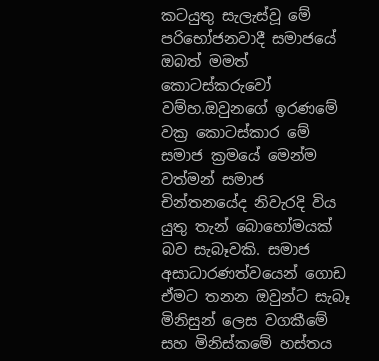කටයුතු සැලැස්වූ මේ පරිභෝජනවාදී සමාජයේ ඔබත් මමත් කොටස්කරුවෝ වම්හ.ඔවුනගේ ඉරණමේ වක්‍ර කොටස්කාර මේ සමාජ ක්‍රමයේ මෙන්ම වත්මන් සමාජ චින්තනයේද නිවැරදි විය යුතු තැන් බොහෝමයක් බව සැබෑවකි. සමාජ අසාධාරණත්වයෙන් ගොඩ ඒමට තනන ඔවුන්ට සැබෑ මිනිසුන් ලෙස වගකීමේ සහ මිනිස්කමේ හස්තය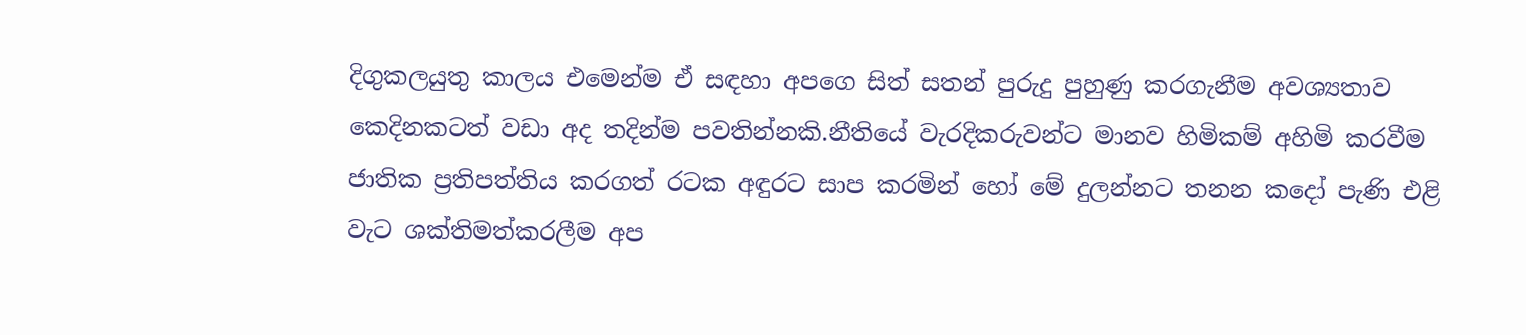දිගුකලයුතු කාලය එමෙන්ම ඒ සඳහා අපගෙ සිත් සතන් පුරුදු පුහුණු කරගැනීම අවශ්‍යතාව කෙදිනකටත් වඩා අද තදින්ම පවතින්නකි.නීතියේ වැරදිකරුවන්ට මානව හිමිකම් අහිමි කරවීම ජාතික ප්‍රතිපත්තිය කරගත් රටක අඳුරට සාප කරමින් හෝ මේ දුලන්නට තනන කදෝ පැණි එළි වැට ශක්තිමත්කරලීම අප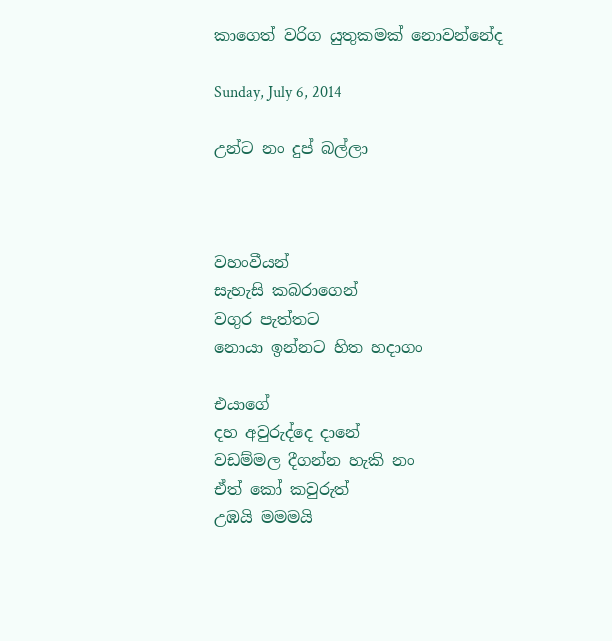කාගෙත් වරිග යුතුකමක් නොවන්නේද

Sunday, July 6, 2014

උන්ට නං දුප් බල්ලා



වහංවීයන්
සැහැසි කබරාගෙන්
වගුර පැත්තට
නොයා ඉන්නට හිත හදාගං

එයාගේ
දහ අවුරුද්දෙ දානේ
වඩම්මල දීගන්න හැකි නං
ඒත් කෝ කවුරුත්
උඹයි මමමයි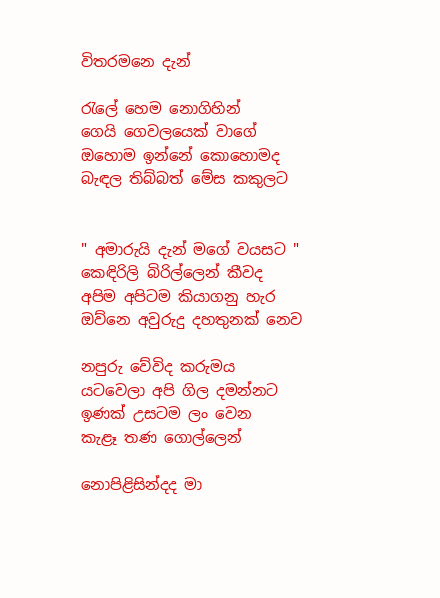විතරමනෙ දැන්

රැලේ හෙම නොගිහින්
ගෙයි ගෙවලයෙක් වාගේ
ඔහොම ඉන්නේ කොහොමද
බැඳල තිබ්බත් මේස කකුලට


" අමාරුයි දැන් මගේ වයසට "
කෙඳිරිලි බිරිල්ලෙන් කීවද
අපිම අපිටම කියාගනු හැර
ඔව්නෙ අවුරුදු දහතුනක් නෙව

නපුරු වේවිද කරුමය
යටවෙලා අපි ගිල දමන්නට
ඉණක් උසටම ලං වෙන
කැළෑ තණ ගොල්ලෙන්

නොපිළිසින්දද මා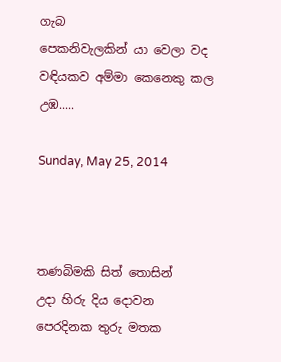ගැබ
පෙකනිවැලකින් යා වෙලා වද
වඳියකව අම්මා කෙනෙකු කල
උඹ.....

Sunday, May 25, 2014



තණබිමකි සිත් තොසින්
උදා හිරු දිය දොවන
පෙරදිනක තුරු මතක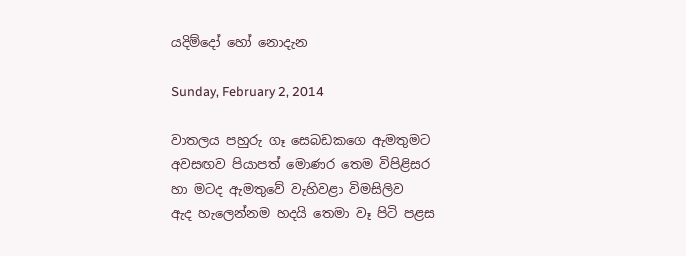යදිම්දෝ හෝ නොදැන

Sunday, February 2, 2014

වාතලය පහුරු ගෑ සෙබඩකගෙ ඇමතුමට
අවසඟව පියාපත් මොණර තෙම විපිළිසර
හා මටද ඇමතුවේ වැහිවළා විමසිලිව
ඇද හැලෙන්නම හදයි තෙමා වෑ පිටි පළස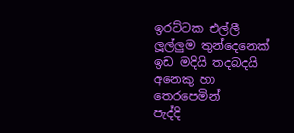ඉරට්ටක එල්ලී ලූල්ලුම තුන්දෙනෙක්
ඉඩ මදියි තදබදයි අනෙකු හා තෙරපෙමින්
පැද්දි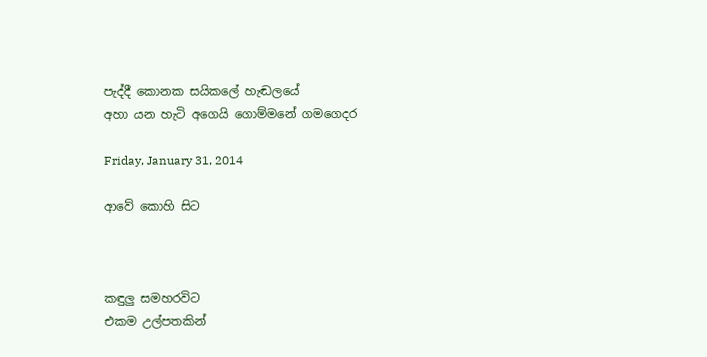පැද්දී කොනක සයිකලේ හැඬලයේ
අහා යන හැටි අගෙයි ගොම්මනේ ගමගෙදර

Friday, January 31, 2014

ආවේ කොහි සිට



කඳුලු සමහරවිට
එකම උල්පතකින්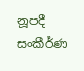නූපදී
සංකීර්ණ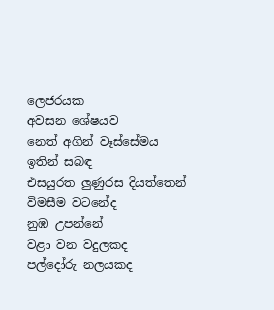ලෙජරයක
අවසන ශේෂයව
නෙත් අගින් වෑස්සේමය
ඉතින් සබඳ
එසයුරත ලුණුරස දියත්තෙන්
විමසීම වටනේද
නුඹ උපන්නේ
වළා වන වදුලකද
පල්දෝරු නලයකද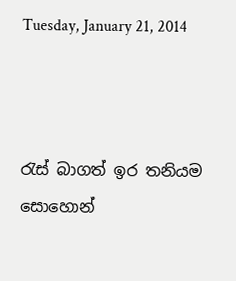Tuesday, January 21, 2014



රැස් බාගත් ඉර තනියම
සොහොන්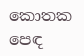කොතක පෙඳ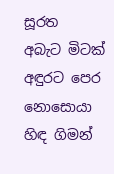සූරත
අබැට මිටක් අඳුරට පෙර
නොසොයා හිඳ ගිමන්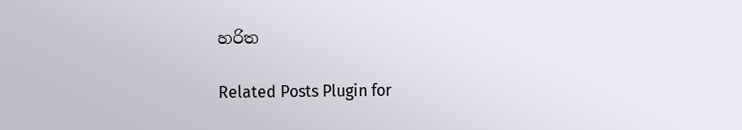හරිත

Related Posts Plugin for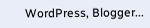WordPress, Blogger...